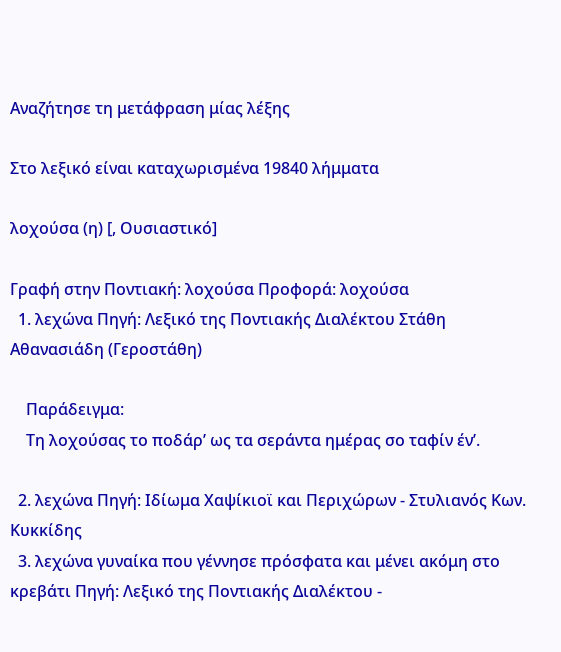Αναζήτησε τη μετάφραση μίας λέξης

Στο λεξικό είναι καταχωρισμένα 19840 λήμματα

λοχούσα (η) [, Ουσιαστικό]

Γραφή στην Ποντιακή: λοχούσα Προφορά: λοχούσα
  1. λεχώνα Πηγή: Λεξικό της Ποντιακής Διαλέκτου Στάθη Αθανασιάδη (Γεροστάθη)

    Παράδειγμα:
    Τη λοχούσας το ποδάρ’ ως τα σεράντα ημέρας σο ταφίν έν’.

  2. λεχώνα Πηγή: Ιδίωμα Χαψίκιοϊ και Περιχώρων - Στυλιανός Κων. Κυκκίδης
  3. λεχώνα γυναίκα που γέννησε πρόσφατα και μένει ακόμη στο κρεβάτι Πηγή: Λεξικό της Ποντιακής Διαλέκτου -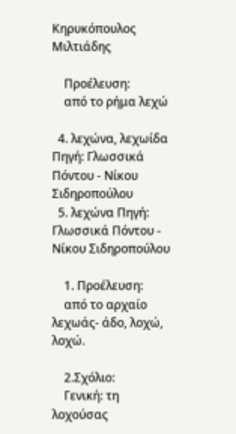Κηρυκόπουλος Μιλτιάδης

    Προέλευση:
    από το ρήμα λεχώ

  4. λεχώνα, λεχωίδα Πηγή: Γλωσσικά Πόντου - Νίκου Σιδηροπούλου
  5. λεχώνα Πηγή: Γλωσσικά Πόντου - Νίκου Σιδηροπούλου

    1. Προέλευση:
    από το αρχαίο λεχωάς- άδο, λοχώ, λοχώ.

    2.Σχόλιο:
    Γενική: τη λοχούσας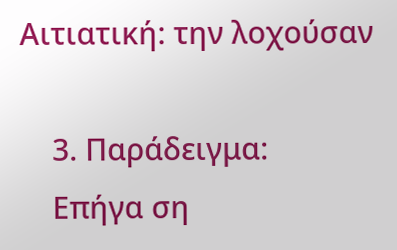Αιτιατική: την λοχούσαν

    3. Παράδειγμα:
    Επήγα ση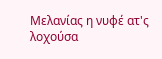Μελανίας η νυφέ ατ'ς λοχούσα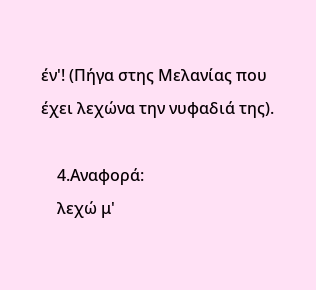έν'! (Πήγα στης Μελανίας που έχει λεχώνα την νυφαδιά της).

    4.Αναφορά:
    λεχώ μ'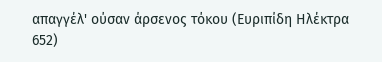απαγγέλ' ούσαν άρσενος τόκου (Ευριπίδη Ηλέκτρα 652)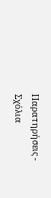Παρατηρήσεις - Σχόλια